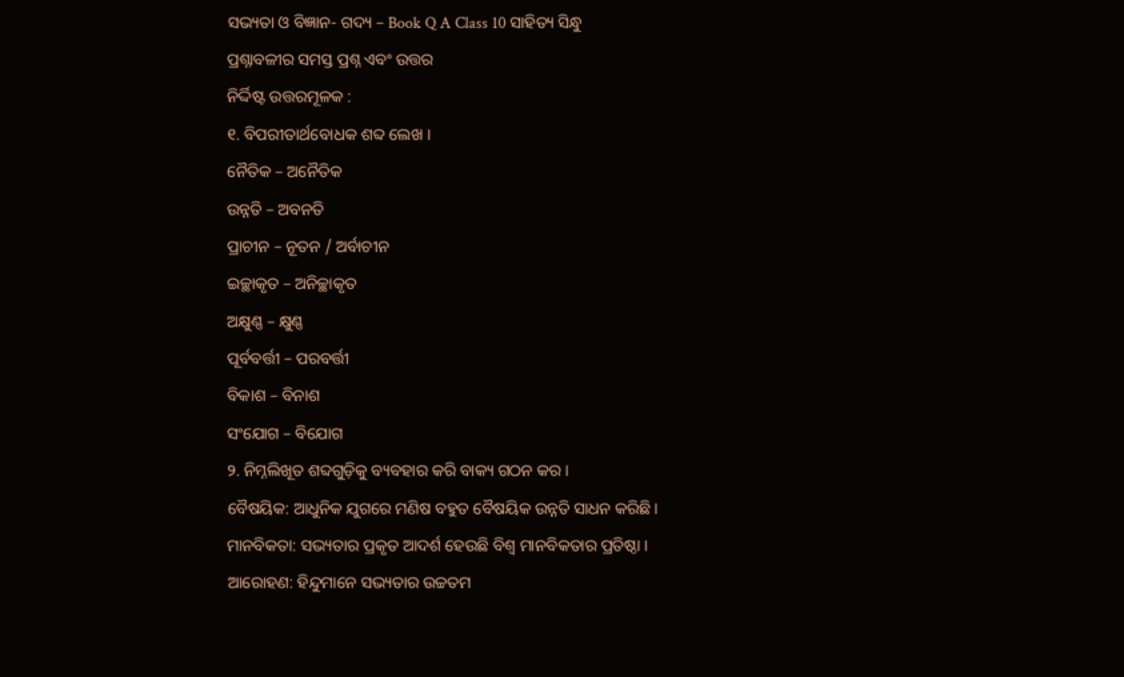ସଭ୍ୟତା ଓ ବିଜ୍ଞାନ- ଗଦ୍ୟ – Book Q A Class 10 ସାହିତ୍ୟ ସିନ୍ଧୁ
ପ୍ରଶ୍ନାବଳୀର ସମସ୍ତ ପ୍ରଶ୍ନ ଏବଂ ଉତ୍ତର
ନିର୍ଦ୍ଦିଷ୍ଟ ଉତ୍ତରମୂଳକ :
୧. ବିପରୀତାର୍ଥବୋଧକ ଶବ୍ଦ ଲେଖ ।
ନୈତିକ – ଅନୈତିକ
ଉନ୍ନତି – ଅବନତି
ପ୍ରାଚୀନ – ନୂତନ / ଅର୍ବାଚୀନ
ଇଚ୍ଛାକୃତ – ଅନିଚ୍ଛାକୃତ
ଅକ୍ଷୁଣ୍ଣ – କ୍ଷୁଣ୍ଣ
ପୂର୍ବବର୍ତ୍ତୀ – ପରବର୍ତ୍ତୀ
ବିକାଶ – ବିନାଶ
ସଂଯୋଗ – ବିଯୋଗ
୨. ନିମ୍ନଲିଖୂତ ଶବ୍ଦଗୁଡ଼ିକୁ ବ୍ୟବହାର କରି ବାକ୍ୟ ଗଠନ କର ।
ବୈଷୟିକ: ଆଧୁନିକ ଯୁଗରେ ମଣିଷ ବହୁତ ବୈଷୟିକ ଉନ୍ନତି ସାଧନ କରିଛି ।
ମାନବିକତା: ସଭ୍ୟତାର ପ୍ରକୃତ ଆଦର୍ଶ ହେଉଛି ବିଶ୍ୱ ମାନବିକତାର ପ୍ରତିଷ୍ଠା ।
ଆରୋହଣ: ହିନ୍ଦୁମାନେ ସଭ୍ୟତାର ଉଚ୍ଚତମ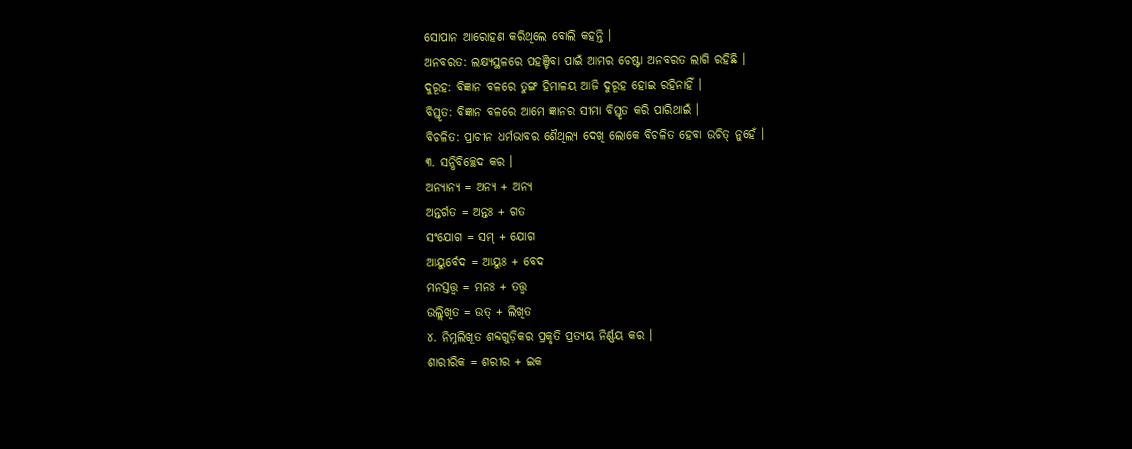ସୋପାନ ଆରୋହଣ କରିଥିଲେ ବୋଲି କହନ୍ତି ।
ଅନବରତ: ଲକ୍ଷ୍ୟସ୍ଥଳରେ ପହଞ୍ଚିବା ପାଇଁ ଆମର ଚେଷ୍ଟା ଅନବରତ ଲାଗି ରହିଛି ।
ଦୁରୂହ: ବିଜ୍ଞାନ ବଳରେ ତୁଙ୍ଗ ହିମାଳୟ ଆଜି ଦୁରୂହ ହୋଇ ରହିନାହିଁ ।
ବିସ୍ତୃତ: ବିଜ୍ଞାନ ବଳରେ ଆମେ ଜ୍ଞାନର ସୀମା ବିସ୍ତୃତ କରି ପାରିଥାଇଁ ।
ବିଚଳିତ: ପ୍ରାଚୀନ ଧର୍ମଭାବର ଶୈଥିଲ୍ୟ ଦେଖି ଲୋକେ ବିଚଳିତ ହେବା ଉଚିତ୍ ନୁହେଁ ।
୩. ସନ୍ଧିବିଚ୍ଛେଦ କର ।
ଅନ୍ୟାନ୍ୟ = ଅନ୍ୟ + ଅନ୍ୟ
ଅନ୍ତର୍ଗତ = ଅନ୍ତଃ + ଗତ
ସଂଯୋଗ = ସମ୍ + ଯୋଗ
ଆୟୁର୍ବେଦ = ଆୟୁଃ + ବେଦ
ମନସ୍ତତ୍ତ୍ଵ = ମନଃ + ତତ୍ତ୍ଵ
ଉଲ୍ଲିଖିତ = ଉତ୍ + ଲିଖିତ
୪. ନିମ୍ନଲିଖୂତ ଶବ୍ଦଗୁଡ଼ିକର ପ୍ରକୃତି ପ୍ରତ୍ୟୟ ନିର୍ଣ୍ଣୟ କର ।
ଶାରୀରିକ = ଶରୀର + ଇକ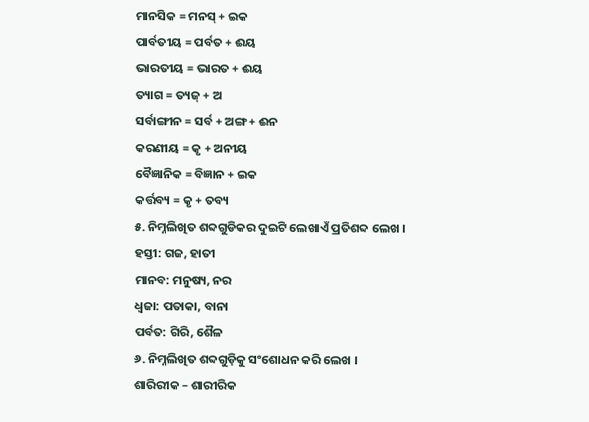ମାନସିକ = ମନସ୍ + ଇକ
ପାର୍ବତୀୟ = ପର୍ବତ + ଈୟ
ଭାରତୀୟ = ଭାରତ + ଈୟ
ତ୍ୟାଗ = ତ୍ୟଜ୍ + ଅ
ସର୍ବାଙ୍ଗୀନ = ସର୍ବ + ଅଙ୍ଗ + ଈନ
କରଣୀୟ = କୃ + ଅନୀୟ
ବୈଜ୍ଞାନିକ = ବିଜ୍ଞାନ + ଇକ
କର୍ତ୍ତବ୍ୟ = କୃ + ତବ୍ୟ
୫. ନିମ୍ନଲିଖିତ ଶବ୍ଦଗୁଡିକର ଦୁଇଟି ଲେଖାଏଁ ପ୍ରତିଶବ୍ଦ ଲେଖ ।
ହସ୍ତୀ: ଗଜ, ହାତୀ
ମାନବ: ମନୁଷ୍ୟ, ନର
ଧ୍ଵଜା: ପତାକା, ବାନା
ପର୍ବତ: ଗିରି, ଶୈଳ
୬. ନିମ୍ନଲିଖିତ ଶବ୍ଦଗୁଡ଼ିକୁ ସଂଶୋଧନ କରି ଲେଖ ।
ଶାରିରୀକ – ଶାରୀରିକ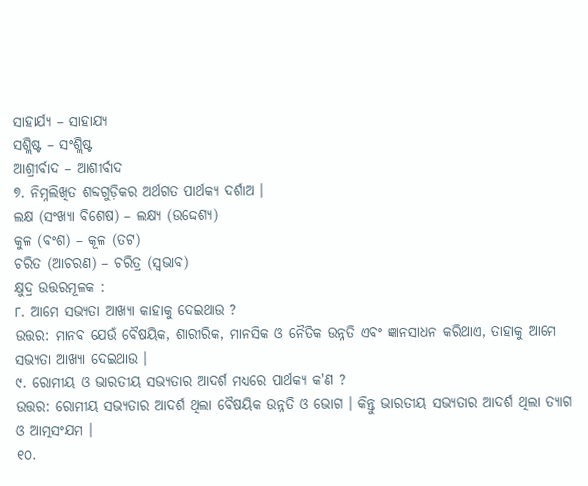ସାହାର୍ଯ୍ୟ – ସାହାଯ୍ୟ
ସଶ୍ଲିଷ୍ଟ – ସଂଶ୍ଲିଷ୍ଟ
ଆଶ୍ରୀର୍ବାଦ – ଆଶୀର୍ବାଦ
୭. ନିମ୍ନଲିଖିତ ଶବ୍ଦଗୁଡ଼ିକର ଅର୍ଥଗତ ପାର୍ଥକ୍ୟ ଦର୍ଶାଅ ।
ଲକ୍ଷ (ସଂଖ୍ୟା ବିଶେଷ) – ଲକ୍ଷ୍ୟ (ଉଦ୍ଦେଶ୍ୟ)
କୁଳ (ବଂଶ) – କୂଳ (ତଟ)
ଚରିତ (ଆଚରଣ) – ଚରିତ୍ର (ସ୍ଵଭାବ)
କ୍ଷୁଦ୍ର ଉତ୍ତରମୂଳକ :
୮. ଆମେ ସଭ୍ୟତା ଆଖ୍ୟା କାହାକୁ ଦେଇଥାଉ ?
ଉତ୍ତର: ମାନବ ଯେଉଁ ବୈଷୟିକ, ଶାରୀରିକ, ମାନସିକ ଓ ନୈତିକ ଉନ୍ନତି ଏବଂ ଜ୍ଞାନସାଧନ କରିଥାଏ, ତାହାକୁ ଆମେ ସଭ୍ୟତା ଆଖ୍ୟା ଦେଇଥାଉ ।
୯. ରୋମୀୟ ଓ ଭାରତୀୟ ସଭ୍ୟତାର ଆଦର୍ଶ ମଧ୍ଯରେ ପାର୍ଥକ୍ୟ କ'ଣ ?
ଉତ୍ତର: ରୋମୀୟ ସଭ୍ୟତାର ଆଦର୍ଶ ଥିଲା ବୈଷୟିକ ଉନ୍ନତି ଓ ଭୋଗ । କିନ୍ତୁ ଭାରତୀୟ ସଭ୍ୟତାର ଆଦର୍ଶ ଥିଲା ତ୍ୟାଗ ଓ ଆତ୍ମସଂଯମ ।
୧୦.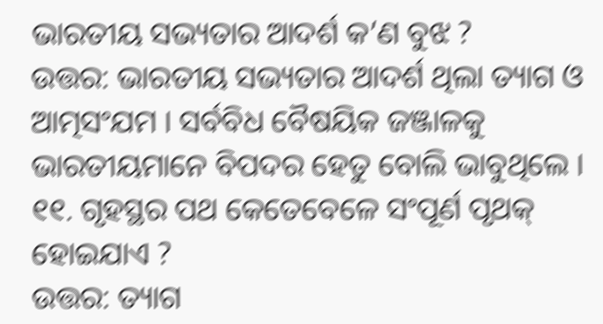ଭାରତୀୟ ସଭ୍ୟତାର ଆଦର୍ଶ କ’ଣ ବୁଝ ?
ଉତ୍ତର: ଭାରତୀୟ ସଭ୍ୟତାର ଆଦର୍ଶ ଥିଲା ତ୍ୟାଗ ଓ ଆତ୍ମସଂଯମ । ସର୍ବବିଧ ବୈଷୟିକ ଜଞ୍ଜାଳକୁ ଭାରତୀୟମାନେ ବିପଦର ହେତୁ ବୋଲି ଭାବୁଥିଲେ ।
୧୧. ଗୃହସ୍ଥର ପଥ କେତେବେଳେ ସଂପୂର୍ଣ ପୃଥକ୍ ହୋଇଯାଏ ?
ଉତ୍ତର: ତ୍ୟାଗ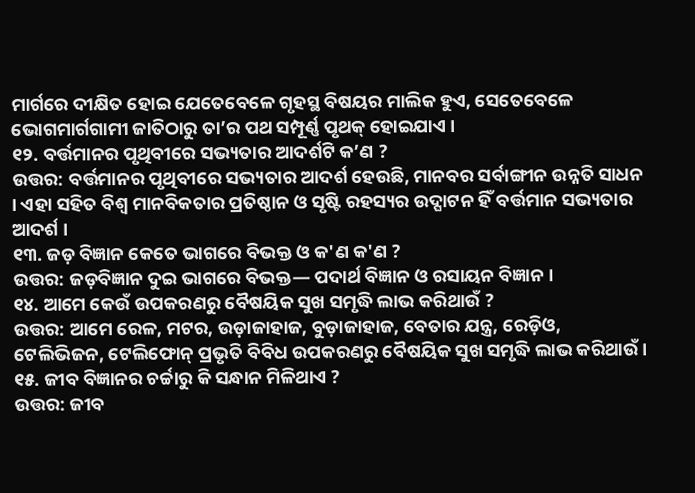ମାର୍ଗରେ ଦୀକ୍ଷିତ ହୋଇ ଯେତେବେଳେ ଗୃହସ୍ଥ ବିଷୟର ମାଲିକ ହୁଏ, ସେତେବେଳେ ଭୋଗମାର୍ଗଗାମୀ ଜାତିଠାରୁ ତା’ର ପଥ ସମ୍ପୂର୍ଣ୍ଣ ପୃଥକ୍ ହୋଇଯାଏ ।
୧୨. ବର୍ତ୍ତମାନର ପୃଥିବୀରେ ସଭ୍ୟତାର ଆଦର୍ଶଟି କ’ଣ ?
ଉତ୍ତର: ବର୍ତ୍ତମାନର ପୃଥିବୀରେ ସଭ୍ୟତାର ଆଦର୍ଶ ହେଉଛି, ମାନବର ସର୍ବାଙ୍ଗୀନ ଉନ୍ନତି ସାଧନ । ଏହା ସହିତ ବିଶ୍ୱ ମାନବିକତାର ପ୍ରତିଷ୍ଠାନ ଓ ସୃଷ୍ଟି ରହସ୍ୟର ଉଦ୍ଘାଟନ ହିଁ ବର୍ତ୍ତମାନ ସଭ୍ୟତାର ଆଦର୍ଶ ।
୧୩. ଜଡ଼ ବିଜ୍ଞାନ କେତେ ଭାଗରେ ବିଭକ୍ତ ଓ କ'ଣ କ'ଣ ?
ଉତ୍ତର: ଜଡ଼ବିଜ୍ଞାନ ଦୁଇ ଭାଗରେ ବିଭକ୍ତ— ପଦାର୍ଥ ବିଜ୍ଞାନ ଓ ରସାୟନ ବିଜ୍ଞାନ ।
୧୪. ଆମେ କେଉଁ ଉପକରଣରୁ ବୈଷୟିକ ସୁଖ ସମୃଦ୍ଧି ଲାଭ କରିଥାଉଁ ?
ଉତ୍ତର: ଆମେ ରେଳ, ମଟର, ଉଡ଼ାଜାହାଜ, ବୁଡ଼ାଜାହାଜ, ବେତାର ଯନ୍ତ୍ର, ରେଡ଼ିଓ, ଟେଲିଭିଜନ, ଟେଲିଫୋନ୍ ପ୍ରଭୃତି ବିବିଧ ଉପକରଣରୁ ବୈଷୟିକ ସୁଖ ସମୃଦ୍ଧି ଲାଭ କରିଥାଉଁ ।
୧୫. ଜୀବ ବିଜ୍ଞାନର ଚର୍ଚ୍ଚାରୁ କି ସନ୍ଧାନ ମିଳିଥାଏ ?
ଉତ୍ତର: ଜୀବ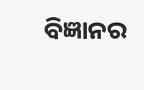ବିଜ୍ଞାନର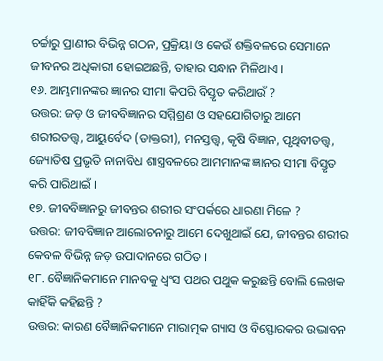ଚର୍ଚ୍ଚାରୁ ପ୍ରାଣୀର ବିଭିନ୍ନ ଗଠନ, ପ୍ରକ୍ରିୟା ଓ କେଉଁ ଶକ୍ତିବଳରେ ସେମାନେ ଜୀବନର ଅଧିକାରୀ ହୋଇଅଛନ୍ତି, ତାହାର ସନ୍ଧାନ ମିଳିଥାଏ ।
୧୬. ଆମ୍ଭମାନଙ୍କର ଜ୍ଞାନର ସୀମା କିପରି ବିସ୍ତୃତ କରିଥାଉଁ ?
ଉତ୍ତର: ଜଡ଼ ଓ ଜୀବବିଜ୍ଞାନର ସମ୍ମିଶ୍ରଣ ଓ ସହଯୋଗିତାରୁ ଆମେ ଶରୀରତତ୍ତ୍ଵ, ଆୟୁର୍ବେଦ (ଡାକ୍ତରୀ), ମନସ୍ତତ୍ତ୍ଵ, କୃଷି ବିଜ୍ଞାନ, ପୃଥିବୀତତ୍ତ୍ବ, ଜ୍ୟୋତିଷ ପ୍ରଭୃତି ନାନାବିଧ ଶାସ୍ତ୍ରବଳରେ ଆମମାନଙ୍କ ଜ୍ଞାନର ସୀମା ବିସ୍ତୃତ କରି ପାରିଥାଇଁ ।
୧୭. ଜୀବବିଜ୍ଞାନରୁ ଜୀବନ୍ତର ଶରୀର ସଂପର୍କରେ ଧାରଣା ମିଳେ ?
ଉତ୍ତର: ଜୀବବିଜ୍ଞାନ ଆଲୋଚନାରୁ ଆମେ ଦେଖୁଥାଇଁ ଯେ, ଜୀବନ୍ତର ଶରୀର କେବଳ ବିଭିନ୍ନ ଜଡ଼ ଉପାଦାନରେ ଗଠିତ ।
୧୮. ବୈଜ୍ଞାନିକମାନେ ମାନବକୁ ଧ୍ବଂସ ପଥର ପଥୁକ କରୁଛନ୍ତି ବୋଲି ଲେଖକ କାହିଁକି କହିଛନ୍ତି ?
ଉତ୍ତର: କାରଣ ବୈଜ୍ଞାନିକମାନେ ମାରାତ୍ମକ ଗ୍ୟାସ ଓ ବିସ୍ଫୋରକର ଉଦ୍ଭାବନ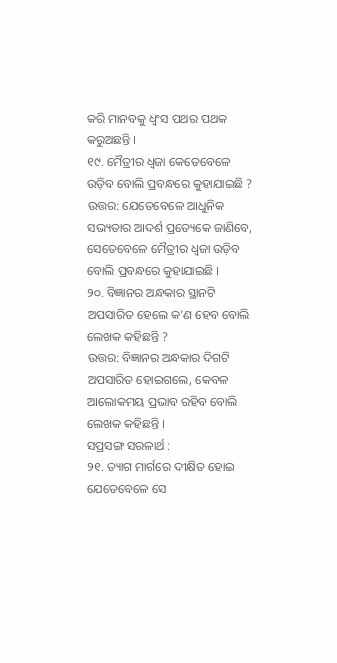କରି ମାନବକୁ ଧ୍ୱଂସ ପଥର ପଥକ କରୁଅଛନ୍ତି ।
୧୯. ମୈତ୍ରୀର ଧ୍ଵଜା କେତେବେଳେ ଉଡ଼ିବ ବୋଲି ପ୍ରବନ୍ଧରେ କୁହାଯାଇଛି ?
ଉତ୍ତର: ଯେତେବେଳେ ଆଧୁନିକ ସଭ୍ୟତାର ଆଦର୍ଶ ପ୍ରତ୍ୟେକେ ଜାଣିବେ, ସେତେବେଳେ ମୈତ୍ରୀର ଧ୍ଵଜା ଉଡ଼ିବ ବୋଲି ପ୍ରବନ୍ଧରେ କୁହାଯାଇଛି ।
୨୦. ବିଜ୍ଞାନର ଅନ୍ଧକାର ସ୍ଥାନଟି ଅପସାରିତ ହେଲେ କ’ଣ ହେବ ବୋଲି ଲେଖକ କହିଛନ୍ତି ?
ଉତ୍ତର: ବିଜ୍ଞାନର ଅନ୍ଧକାର ଦିଗଟି ଅପସାରିତ ହୋଇଗଲେ, କେବଳ ଆଲୋକମୟ ପ୍ରଭାବ ରହିବ ବୋଲି ଲେଖକ କହିଛନ୍ତି ।
ସପ୍ରସଙ୍ଗ ସରଳାର୍ଥ :
୨୧. ତ୍ୟାଗ ମାର୍ଗରେ ଦୀକ୍ଷିତ ହୋଇ ଯେତେବେଳେ ସେ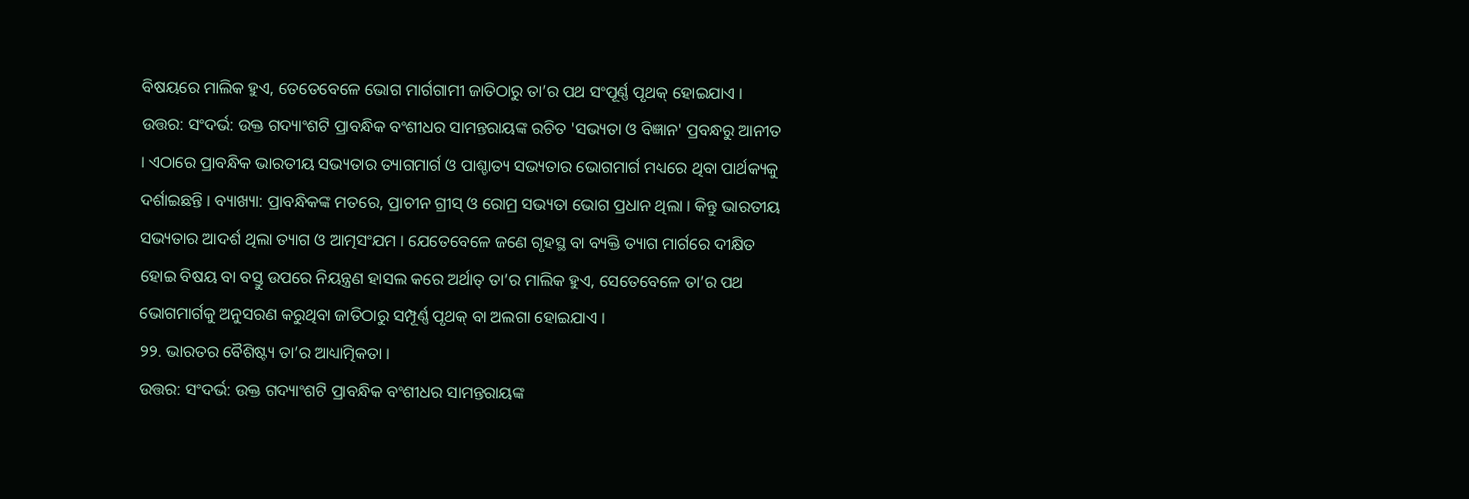ବିଷୟରେ ମାଲିକ ହୁଏ, ତେତେବେଳେ ଭୋଗ ମାର୍ଗଗାମୀ ଜାତିଠାରୁ ତା’ର ପଥ ସଂପୂର୍ଣ୍ଣ ପୃଥକ୍ ହୋଇଯାଏ ।
ଉତ୍ତର: ସଂଦର୍ଭ: ଉକ୍ତ ଗଦ୍ୟାଂଶଟି ପ୍ରାବନ୍ଧିକ ବଂଶୀଧର ସାମନ୍ତରାୟଙ୍କ ରଚିତ 'ସଭ୍ୟତା ଓ ବିଜ୍ଞାନ' ପ୍ରବନ୍ଧରୁ ଆନୀତ । ଏଠାରେ ପ୍ରାବନ୍ଧିକ ଭାରତୀୟ ସଭ୍ୟତାର ତ୍ୟାଗମାର୍ଗ ଓ ପାଶ୍ଚାତ୍ୟ ସଭ୍ୟତାର ଭୋଗମାର୍ଗ ମଧ୍ୟରେ ଥିବା ପାର୍ଥକ୍ୟକୁ ଦର୍ଶାଇଛନ୍ତି । ବ୍ୟାଖ୍ୟା: ପ୍ରାବନ୍ଧିକଙ୍କ ମତରେ, ପ୍ରାଚୀନ ଗ୍ରୀସ୍ ଓ ରୋମ୍ର ସଭ୍ୟତା ଭୋଗ ପ୍ରଧାନ ଥିଲା । କିନ୍ତୁ ଭାରତୀୟ ସଭ୍ୟତାର ଆଦର୍ଶ ଥିଲା ତ୍ୟାଗ ଓ ଆତ୍ମସଂଯମ । ଯେତେବେଳେ ଜଣେ ଗୃହସ୍ଥ ବା ବ୍ୟକ୍ତି ତ୍ୟାଗ ମାର୍ଗରେ ଦୀକ୍ଷିତ ହୋଇ ବିଷୟ ବା ବସ୍ତୁ ଉପରେ ନିୟନ୍ତ୍ରଣ ହାସଲ କରେ ଅର୍ଥାତ୍ ତା’ର ମାଲିକ ହୁଏ, ସେତେବେଳେ ତା’ର ପଥ ଭୋଗମାର୍ଗକୁ ଅନୁସରଣ କରୁଥିବା ଜାତିଠାରୁ ସମ୍ପୂର୍ଣ୍ଣ ପୃଥକ୍ ବା ଅଲଗା ହୋଇଯାଏ ।
୨୨. ଭାରତର ବୈଶିଷ୍ଟ୍ୟ ତା’ର ଆଧ୍ୟାତ୍ମିକତା ।
ଉତ୍ତର: ସଂଦର୍ଭ: ଉକ୍ତ ଗଦ୍ୟାଂଶଟି ପ୍ରାବନ୍ଧିକ ବଂଶୀଧର ସାମନ୍ତରାୟଙ୍କ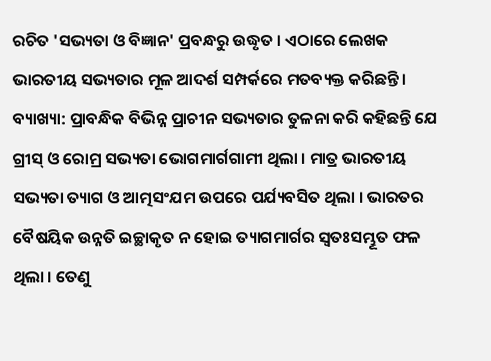ରଚିତ 'ସଭ୍ୟତା ଓ ବିଜ୍ଞାନ' ପ୍ରବନ୍ଧରୁ ଉଦ୍ଧୃତ । ଏଠାରେ ଲେଖକ ଭାରତୀୟ ସଭ୍ୟତାର ମୂଳ ଆଦର୍ଶ ସମ୍ପର୍କରେ ମତବ୍ୟକ୍ତ କରିଛନ୍ତି । ବ୍ୟାଖ୍ୟା: ପ୍ରାବନ୍ଧିକ ବିଭିନ୍ନ ପ୍ରାଚୀନ ସଭ୍ୟତାର ତୁଳନା କରି କହିଛନ୍ତି ଯେ ଗ୍ରୀସ୍ ଓ ରୋମ୍ର ସଭ୍ୟତା ଭୋଗମାର୍ଗଗାମୀ ଥିଲା । ମାତ୍ର ଭାରତୀୟ ସଭ୍ୟତା ତ୍ୟାଗ ଓ ଆତ୍ମସଂଯମ ଉପରେ ପର୍ଯ୍ୟବସିତ ଥିଲା । ଭାରତର ବୈଷୟିକ ଉନ୍ନତି ଇଚ୍ଛାକୃତ ନ ହୋଇ ତ୍ୟାଗମାର୍ଗର ସ୍ଵତଃସମ୍ଭୂତ ଫଳ ଥିଲା । ତେଣୁ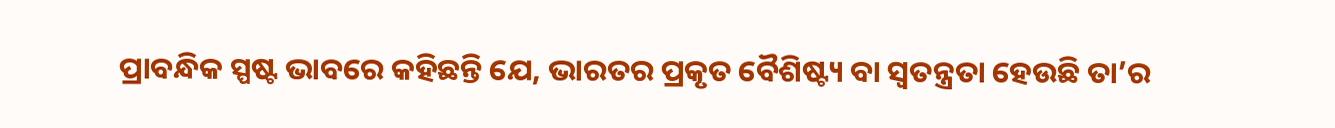ପ୍ରାବନ୍ଧିକ ସ୍ପଷ୍ଟ ଭାବରେ କହିଛନ୍ତି ଯେ, ଭାରତର ପ୍ରକୃତ ବୈଶିଷ୍ଟ୍ୟ ବା ସ୍ଵତନ୍ତ୍ରତା ହେଉଛି ତା’ର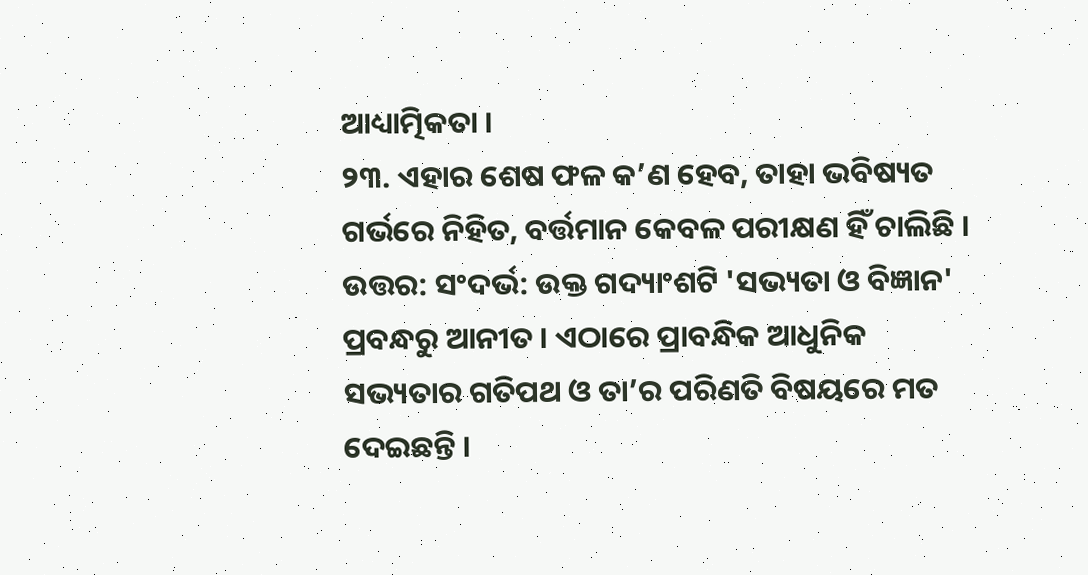ଆଧ୍ୟାତ୍ମିକତା ।
୨୩. ଏହାର ଶେଷ ଫଳ କ’ଣ ହେବ, ତାହା ଭବିଷ୍ୟତ ଗର୍ଭରେ ନିହିତ, ବର୍ତ୍ତମାନ କେବଳ ପରୀକ୍ଷଣ ହିଁ ଚାଲିଛି ।
ଉତ୍ତର: ସଂଦର୍ଭ: ଉକ୍ତ ଗଦ୍ୟାଂଶଟି 'ସଭ୍ୟତା ଓ ବିଜ୍ଞାନ' ପ୍ରବନ୍ଧରୁ ଆନୀତ । ଏଠାରେ ପ୍ରାବନ୍ଧିକ ଆଧୁନିକ ସଭ୍ୟତାର ଗତିପଥ ଓ ତା’ର ପରିଣତି ବିଷୟରେ ମତ ଦେଇଛନ୍ତି ।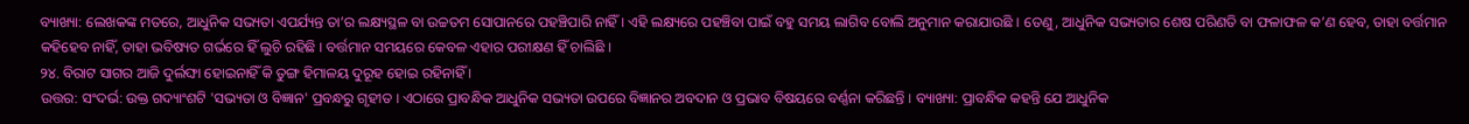ବ୍ୟାଖ୍ୟା: ଲେଖକଙ୍କ ମତରେ, ଆଧୁନିକ ସଭ୍ୟତା ଏପର୍ଯ୍ୟନ୍ତ ତା’ର ଲକ୍ଷ୍ୟସ୍ଥଳ ବା ଉଚ୍ଚତମ ସୋପାନରେ ପହଞ୍ଚିପାରି ନାହିଁ । ଏହି ଲକ୍ଷ୍ୟରେ ପହଞ୍ଚିବା ପାଇଁ ବହୁ ସମୟ ଲାଗିବ ବୋଲି ଅନୁମାନ କରାଯାଉଛି । ତେଣୁ, ଆଧୁନିକ ସଭ୍ୟତାର ଶେଷ ପରିଣତି ବା ଫଳାଫଳ କ’ଣ ହେବ, ତାହା ବର୍ତ୍ତମାନ କହିହେବ ନାହିଁ, ତାହା ଭବିଷ୍ୟତ ଗର୍ଭରେ ହିଁ ଲୁଚି ରହିଛି । ବର୍ତ୍ତମାନ ସମୟରେ କେବଳ ଏହାର ପରୀକ୍ଷଣ ହିଁ ଚାଲିଛି ।
୨୪. ବିରାଟ ସାଗର ଆଜି ଦୁର୍ଲଙ୍ଘା ହୋଇନାହିଁ କି ତୁଙ୍ଗ ହିମାଳୟ ଦୁରୂହ ହୋଇ ରହିନାହିଁ ।
ଉତ୍ତର: ସଂଦର୍ଭ: ଉକ୍ତ ଗଦ୍ୟାଂଶଟି 'ସଭ୍ୟତା ଓ ବିଜ୍ଞାନ' ପ୍ରବନ୍ଧରୁ ଗୃହୀତ । ଏଠାରେ ପ୍ରାବନ୍ଧିକ ଆଧୁନିକ ସଭ୍ୟତା ଉପରେ ବିଜ୍ଞାନର ଅବଦାନ ଓ ପ୍ରଭାବ ବିଷୟରେ ବର୍ଣ୍ଣନା କରିଛନ୍ତି । ବ୍ୟାଖ୍ୟା: ପ୍ରାବନ୍ଧିକ କହନ୍ତି ଯେ ଆଧୁନିକ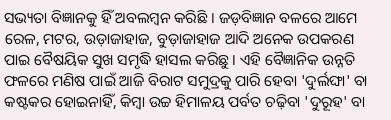ସଭ୍ୟତା ବିଜ୍ଞାନକୁ ହିଁ ଅବଲମ୍ବନ କରିଛି । ଜଡ଼ବିଜ୍ଞାନ ବଳରେ ଆମେ ରେଳ, ମଟର, ଉଡ଼ାଜାହାଜ, ବୁଡ଼ାଜାହାଜ ଆଦି ଅନେକ ଉପକରଣ ପାଇ ବୈଷୟିକ ସୁଖ ସମୃଦ୍ଧି ହାସଲ କରିଛୁ । ଏହି ବୈଜ୍ଞାନିକ ଉନ୍ନତି ଫଳରେ ମଣିଷ ପାଇଁ ଆଜି ବିରାଟ ସମୁଦ୍ରକୁ ପାରି ହେବା 'ଦୁର୍ଲଙ୍ଘା' ବା କଷ୍ଟକର ହୋଇନାହିଁ, କିମ୍ବା ଉଚ୍ଚ ହିମାଳୟ ପର୍ବତ ଚଢ଼ିବା 'ଦୁରୂହ' ବା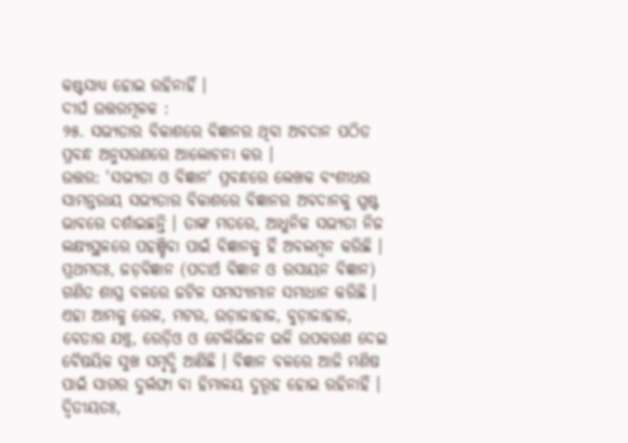କଷ୍ଟସାଧ୍ୟ ହୋଇ ରହିନାହିଁ ।
ଦୀର୍ଘ ଉତ୍ତରମୂଳକ :
୨୫. ସଭ୍ୟତାର ବିକାଶରେ ବିଜ୍ଞାନର ଥିବା ଅବଦାନ ପଠିତ ପ୍ରବନ୍ଧ ଅନୁସରଣରେ ଆଲୋଚନା କର ।
ଉତ୍ତର: 'ସଭ୍ୟତା ଓ ବିଜ୍ଞାନ' ପ୍ରବନ୍ଧରେ ଲେଖକ ବଂଶୀଧର ସାମନ୍ତରାୟ ସଭ୍ୟତାର ବିକାଶରେ ବିଜ୍ଞାନର ଅବଦାନକୁ ସ୍ପଷ୍ଟ ଭାବରେ ଦର୍ଶାଇଛନ୍ତି । ତାଙ୍କ ମତରେ, ଆଧୁନିକ ସଭ୍ୟତା ନିଜ ଲକ୍ଷ୍ୟସ୍ଥଳରେ ପହଞ୍ଚିବା ପାଇଁ ବିଜ୍ଞାନକୁ ହିଁ ଅବଲମ୍ବନ କରିଛି । ପ୍ରଥମତଃ, ଜଡ଼ବିଜ୍ଞାନ (ପଦାର୍ଥ ବିଜ୍ଞାନ ଓ ରସାୟନ ବିଜ୍ଞାନ) ଗଣିତ ଶାସ୍ତ୍ର ବଳରେ ଜଟିଳ ସମସ୍ୟାମାନ ସମାଧାନ କରିଛି । ଏହା ଆମକୁ ରେଳ, ମଟର, ଉଡ଼ାଜାହାଜ, ବୁଡ଼ାଜାହାଜ, ବେତାର ଯନ୍ତ୍ର, ରେଡ଼ିଓ ଓ ଟେଲିଭିଜନ ଭଳି ଉପକରଣ ଦେଇ ବୈଷୟିକ ସୁଖ ସମୃଦ୍ଧି ଆଣିଛି । ବିଜ୍ଞାନ ବଳରେ ଆଜି ମଣିଷ ପାଇଁ ସାଗର ଦୁର୍ଲଙ୍ଘା ବା ହିମାଳୟ ଦୁରୂହ ହୋଇ ରହିନାହିଁ । ଦ୍ୱିତୀୟତଃ,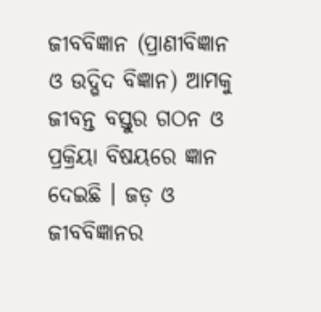ଜୀବବିଜ୍ଞାନ (ପ୍ରାଣୀବିଜ୍ଞାନ ଓ ଉଦ୍ଭିଦ ବିଜ୍ଞାନ) ଆମକୁ ଜୀବନ୍ତ ବସ୍ତୁର ଗଠନ ଓ ପ୍ରକ୍ରିୟା ବିଷୟରେ ଜ୍ଞାନ ଦେଇଛି । ଜଡ଼ ଓ ଜୀବବିଜ୍ଞାନର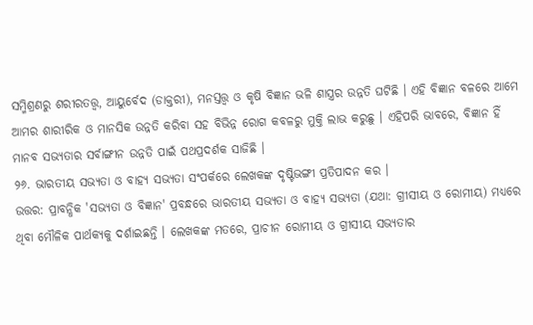ସମ୍ମିଶ୍ରଣରୁ ଶରୀରତତ୍ତ୍ଵ, ଆୟୁର୍ବେଦ (ଡାକ୍ତରୀ), ମନସ୍ତତ୍ତ୍ଵ ଓ କୃଷି ବିଜ୍ଞାନ ଭଳି ଶାସ୍ତ୍ରର ଉନ୍ନତି ଘଟିଛି । ଏହି ବିଜ୍ଞାନ ବଳରେ ଆମେ ଆମର ଶାରୀରିକ ଓ ମାନସିକ ଉନ୍ନତି କରିବା ସହ ବିଭିନ୍ନ ରୋଗ କବଳରୁ ମୁକ୍ତି ଲାଭ କରୁଛୁ । ଏହିପରି ଭାବରେ, ବିଜ୍ଞାନ ହିଁ ମାନବ ସଭ୍ୟତାର ସର୍ବାଙ୍ଗୀନ ଉନ୍ନତି ପାଇଁ ପଥପ୍ରଦର୍ଶକ ସାଜିଛି ।
୨୬. ଭାରତୀୟ ସଭ୍ୟତା ଓ ବାହ୍ୟ ସଭ୍ୟତା ସଂପର୍କରେ ଲେଖକଙ୍କ ଦୃଷ୍ଟିଭଙ୍ଗୀ ପ୍ରତିପାଦନ କର ।
ଉତ୍ତର: ପ୍ରାବନ୍ଧିକ 'ସଭ୍ୟତା ଓ ବିଜ୍ଞାନ' ପ୍ରବନ୍ଧରେ ଭାରତୀୟ ସଭ୍ୟତା ଓ ବାହ୍ୟ ସଭ୍ୟତା (ଯଥା: ଗ୍ରୀସୀୟ ଓ ରୋମୀୟ) ମଧ୍ୟରେ ଥିବା ମୌଳିକ ପାର୍ଥକ୍ୟକୁ ଦର୍ଶାଇଛନ୍ତି । ଲେଖକଙ୍କ ମତରେ, ପ୍ରାଚୀନ ରୋମୀୟ ଓ ଗ୍ରୀସୀୟ ସଭ୍ୟତାର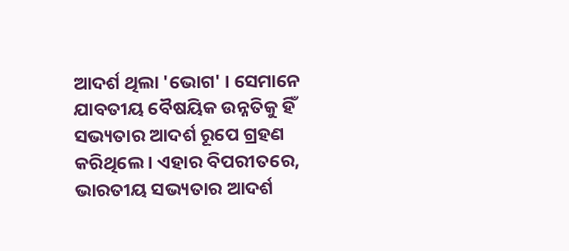ଆଦର୍ଶ ଥିଲା 'ଭୋଗ' । ସେମାନେ ଯାବତୀୟ ବୈଷୟିକ ଉନ୍ନତିକୁ ହିଁ ସଭ୍ୟତାର ଆଦର୍ଶ ରୂପେ ଗ୍ରହଣ କରିଥିଲେ । ଏହାର ବିପରୀତରେ, ଭାରତୀୟ ସଭ୍ୟତାର ଆଦର୍ଶ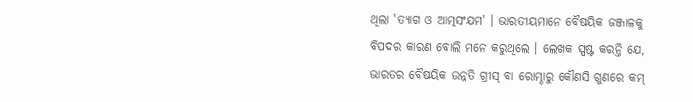ଥିଲା 'ତ୍ୟାଗ ଓ ଆତ୍ମସଂଯମ' । ଭାରତୀୟମାନେ ବୈଷୟିକ ଜଞ୍ଜାଳକୁ ବିପଦର କାରଣ ବୋଲି ମନେ କରୁଥିଲେ । ଲେଖକ ସ୍ପଷ୍ଟ କରନ୍ତି ଯେ, ଭାରତର ବୈଷୟିକ ଉନ୍ନତି ଗ୍ରୀସ୍ ବା ରୋମ୍ଠାରୁ କୌଣସି ଗୁଣରେ କମ୍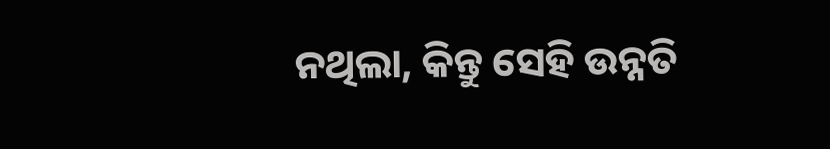ନଥିଲା, କିନ୍ତୁ ସେହି ଉନ୍ନତି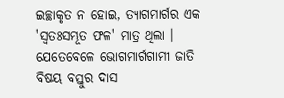ଇଚ୍ଛାକୃତ ନ ହୋଇ, ତ୍ୟାଗମାର୍ଗର ଏକ 'ସ୍ଵତଃସମ୍ଭୂତ ଫଳ' ମାତ୍ର ଥିଲା । ଯେତେବେଳେ ଭୋଗମାର୍ଗଗାମୀ ଜାତି ବିଷୟ ବସ୍ତୁର ଦାସ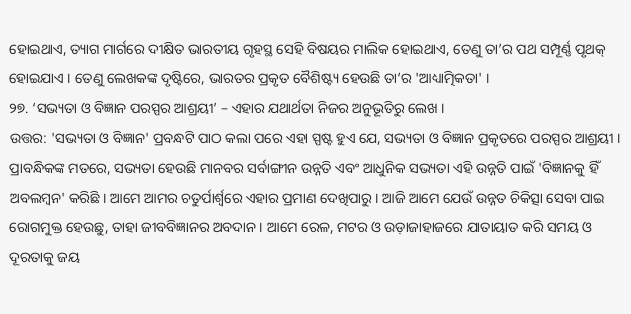ହୋଇଥାଏ, ତ୍ୟାଗ ମାର୍ଗରେ ଦୀକ୍ଷିତ ଭାରତୀୟ ଗୃହସ୍ଥ ସେହି ବିଷୟର ମାଲିକ ହୋଇଥାଏ, ତେଣୁ ତା’ର ପଥ ସମ୍ପୂର୍ଣ୍ଣ ପୃଥକ୍ ହୋଇଯାଏ । ତେଣୁ ଲେଖକଙ୍କ ଦୃଷ୍ଟିରେ, ଭାରତର ପ୍ରକୃତ ବୈଶିଷ୍ଟ୍ୟ ହେଉଛି ତା’ର 'ଆଧ୍ୟାତ୍ମିକତା' ।
୨୭. ‘ସଭ୍ୟତା ଓ ବିଜ୍ଞାନ ପରସ୍ପର ଆଶ୍ରୟୀ’ – ଏହାର ଯଥାର୍ଥତା ନିଜର ଅନୁଭୂତିରୁ ଲେଖ ।
ଉତ୍ତର: 'ସଭ୍ୟତା ଓ ବିଜ୍ଞାନ' ପ୍ରବନ୍ଧଟି ପାଠ କଲା ପରେ ଏହା ସ୍ପଷ୍ଟ ହୁଏ ଯେ, ସଭ୍ୟତା ଓ ବିଜ୍ଞାନ ପ୍ରକୃତରେ ପରସ୍ପର ଆଶ୍ରୟୀ । ପ୍ରାବନ୍ଧିକଙ୍କ ମତରେ, ସଭ୍ୟତା ହେଉଛି ମାନବର ସର୍ବାଙ୍ଗୀନ ଉନ୍ନତି ଏବଂ ଆଧୁନିକ ସଭ୍ୟତା ଏହି ଉନ୍ନତି ପାଇଁ 'ବିଜ୍ଞାନକୁ ହିଁ ଅବଲମ୍ବନ' କରିଛି । ଆମେ ଆମର ଚତୁର୍ପାର୍ଶ୍ଵରେ ଏହାର ପ୍ରମାଣ ଦେଖିପାରୁ । ଆଜି ଆମେ ଯେଉଁ ଉନ୍ନତ ଚିକିତ୍ସା ସେବା ପାଇ ରୋଗମୁକ୍ତ ହେଉଛୁ, ତାହା ଜୀବବିଜ୍ଞାନର ଅବଦାନ । ଆମେ ରେଳ, ମଟର ଓ ଉଡ଼ାଜାହାଜରେ ଯାତାୟାତ କରି ସମୟ ଓ ଦୂରତାକୁ ଜୟ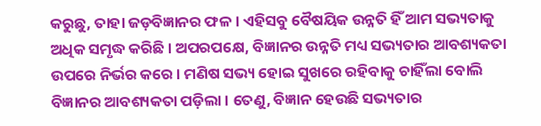କରୁଛୁ, ତାହା ଜଡ଼ବିଜ୍ଞାନର ଫଳ । ଏହିସବୁ ବୈଷୟିକ ଉନ୍ନତି ହିଁ ଆମ ସଭ୍ୟତାକୁ ଅଧିକ ସମୃଦ୍ଧ କରିଛି । ଅପରପକ୍ଷେ, ବିଜ୍ଞାନର ଉନ୍ନତି ମଧ୍ୟ ସଭ୍ୟତାର ଆବଶ୍ୟକତା ଉପରେ ନିର୍ଭର କରେ । ମଣିଷ ସଭ୍ୟ ହୋଇ ସୁଖରେ ରହିବାକୁ ଚାହିଁଲା ବୋଲି ବିଜ୍ଞାନର ଆବଶ୍ୟକତା ପଡ଼ିଲା । ତେଣୁ, ବିଜ୍ଞାନ ହେଉଛି ସଭ୍ୟତାର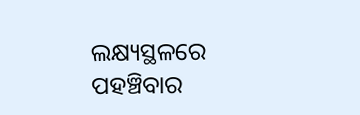ଲକ୍ଷ୍ୟସ୍ଥଳରେ ପହଞ୍ଚିବାର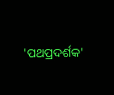'ପଥପ୍ରଦର୍ଶକ'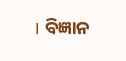। ବିଜ୍ଞାନ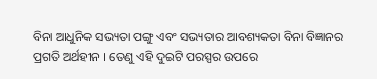ବିନା ଆଧୁନିକ ସଭ୍ୟତା ପଙ୍ଗୁ ଏବଂ ସଭ୍ୟତାର ଆବଶ୍ୟକତା ବିନା ବିଜ୍ଞାନର ପ୍ରଗତି ଅର୍ଥହୀନ । ତେଣୁ ଏହି ଦୁଇଟି ପରସ୍ପର ଉପରେ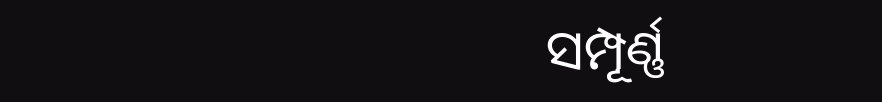ସମ୍ପୂର୍ଣ୍ଣ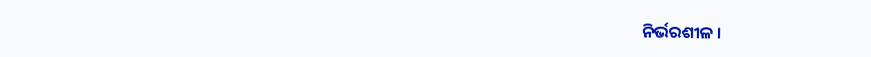ନିର୍ଭରଶୀଳ ।